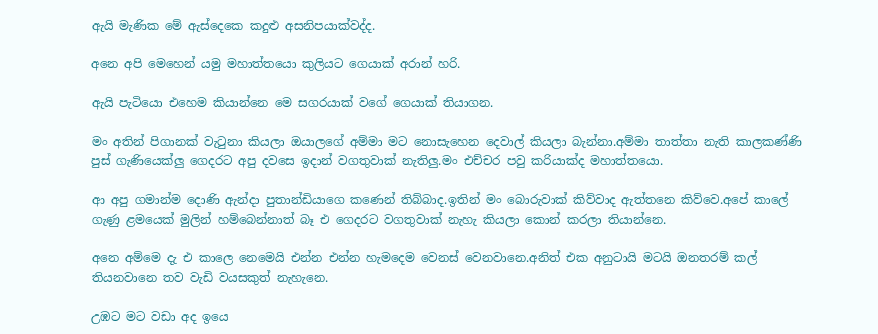ඇයි මැණික මේ ඇස්දෙකෙ කදුළු අසනිපයාක්වද්ද.

අනෙ අපි මෙහෙන් යමු මහාත්තයො කුලියට ගෙයාක් අරාන් හරි.

ඇයි පැටියො එහෙම කියාන්නෙ මෙ සගරයාක් වගේ ගෙයාක් තියාගන.

මං අතින් පිගානක් වැටුනා කියලා ඔයාලගේ අම්මා මට නොසැහෙන දෙවාල් කියලා බැන්නා.අම්මා තාත්තා නැති කාලකණ්ණි පුස් ගැණියෙක්ලු ගෙදරට අපු දවසෙ ඉදාන් වගතුවාක් නැතිලු.මං එච්චර පවු කරියාක්ද මහාත්තයො.

ආ අපු ගමාන්ම දොණි ඇන්දා පුතාන්ඩියාගෙ කණෙන් තිබ්බාද.ඉතින් මං බොරුවාක් කිව්වාද ඇත්තනෙ කිව්වෙ.අපේ කාලේ ගැණු ළමයෙක් මුලින් හම්බෙන්නාත් බෑ එ ගෙදරට වගතුවාක් නැහැ කියලා කොන් කරලා තියාන්නෙ.

අනෙ අම්මෙ දැ එ කාලෙ නෙමෙයි එන්න එන්න හැමදෙම වෙනස් වෙනවානෙ.අනිත් එක අනුටායි මටයි ඔනතරම් කල් තියනවානෙ තව වැඩි වයසකුත් නැහැනෙ.

උඹට මට වඩා අද ඉයෙ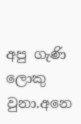අපු ගැණි ලොකු වුනා.අනෙ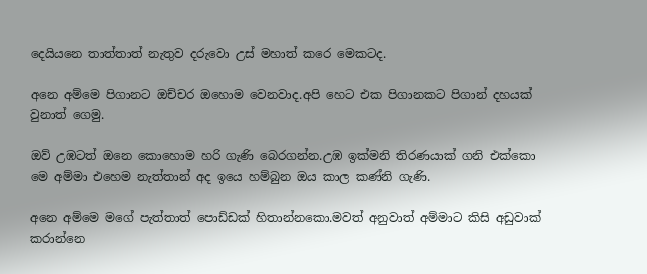දෙයියනෙ තාත්තාත් නැතුව දරුවො උස් මහාත් කරෙ මෙකටද.

අනෙ අම්මෙ පිගානට ඔච්චර ඔහොම වෙනවාද.අපි හෙට එක පිගානකට පිගාන් දහයක් වුනාත් ගෙමු.

ඔව් උඹටත් ඔනෙ කොහොම හරි ගැණි බෙරගන්න.උඹ ඉක්මනි තිරණයාක් ගනි එක්කො මෙ අම්මා එහෙම නැත්තාන් අද ඉයෙ හම්බුන ඔය කාල කණ්නි ගැණි.

අනෙ අම්මෙ මගේ පැත්තාත් පොඩ්ඩක් හිතාන්නකො.මවත් අනුවාත් අම්මාට කිසි අඩුවාක් කරාන්නෙ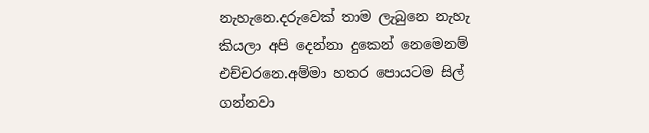නැහැනෙ.දරුවෙක් තාම ලැබුනෙ නැහැ කියලා අපි දෙන්නා දුකෙන් නෙමෙනම් එච්චරනෙ.අම්මා හතර පොයටම සිල් ගන්නවා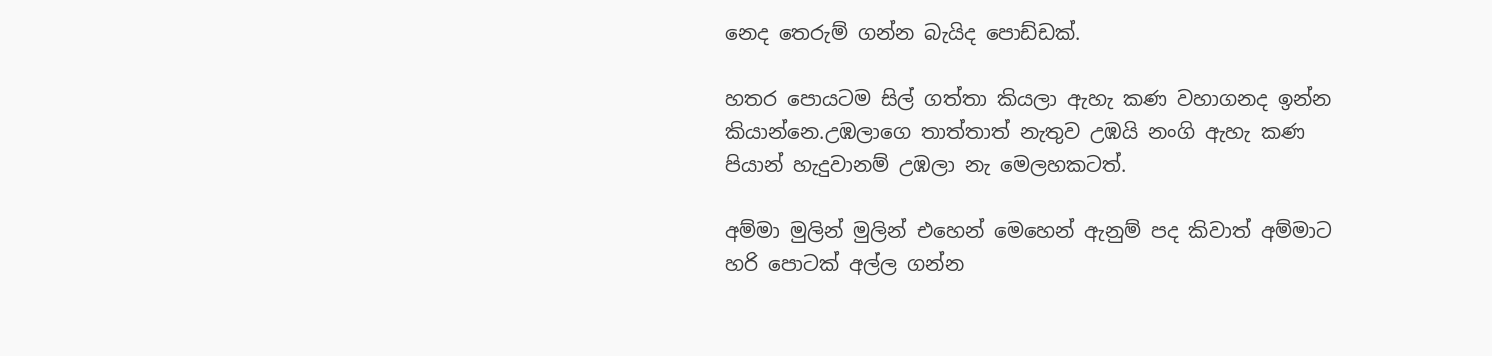නෙද තෙරුම් ගන්න බැයිද පොඩ්ඩක්.

හතර පොයටම සිල් ගත්තා කියලා ඇහැ කණ වහාගනද ඉන්න කියාන්නෙ.උඹලාගෙ තාත්තාත් නැතුව උඹයි නංගි ඇහැ කණ පියාන් හැදුවානම් උඹලා නැ මෙලහකටත්.

අම්මා මුලින් මුලින් එහෙන් මෙහෙන් ඇනුම් පද කිවාත් අම්මාට හරි පොටක් අල්ල ගන්න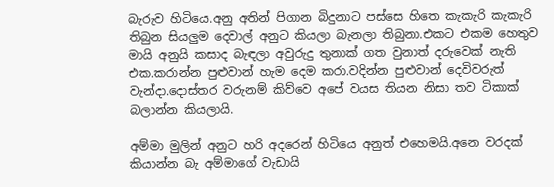බැරුව හිටියෙ.අනු අතින් පිගාන බිදුනාට පස්සෙ හිතෙ කැකැරි කැකැරි තිබුන සියලුම දෙවාල් අනුට කියලා බැනලා තිබුනා.එකට එකම හෙතුව මායි අනුයි කසාද බැඳලා අවුරුදු තුනාක් ගත වුනාත් දරුවෙක් නැති එක.කරාන්න පුළුවාන් හැම දෙම කරා.වදින්න පුළුවාන් දෙවිවරුත් වැන්දා.දොස්තර වරුනම් කිව්වෙ අපේ වයස තියන නිසා තව ටිකාක් බලාන්න කියලායි.

අම්මා මුලින් අනුට හරි අදරෙන් හිටියෙ අනුත් එහෙමයි.අනෙ වරදක් කියාන්න බැ අම්මාගේ වැඩායි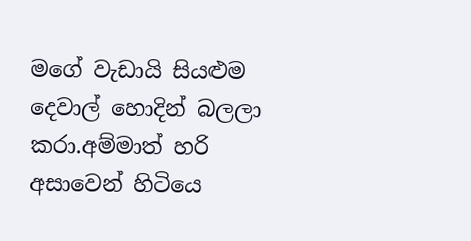මගේ වැඩායි සියළුම දෙවාල් හොදින් බලලා කරා.අම්මාත් හරි අසාවෙන් හිටියෙ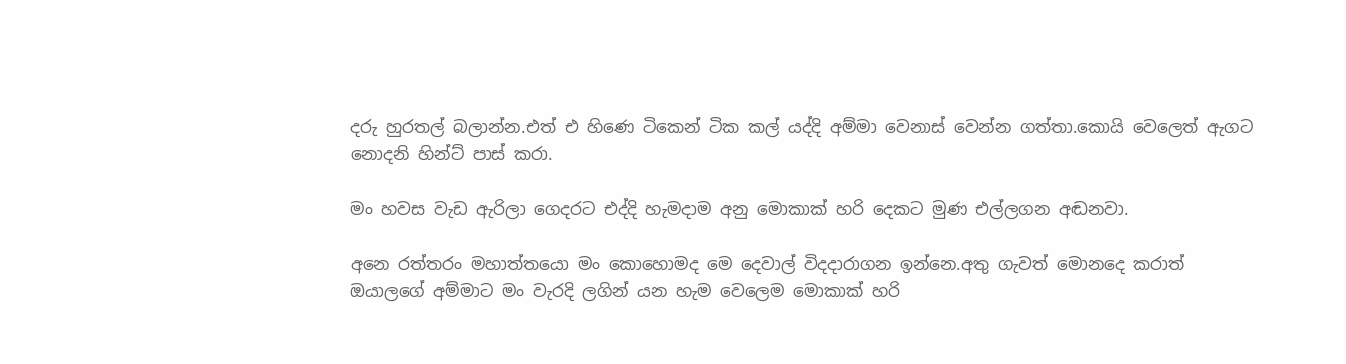දරු හුරතල් බලාන්න.එත් එ හිණෙ ටිකෙන් ටික කල් යද්දි අම්මා වෙනාස් වෙන්න ගත්තා.කොයි වෙලෙත් ඇගට නොදනි හින්ට් පාස් කරා.

මං හවස වැඩ ඇරිලා ගෙදරට එද්දි හැමදාම අනු මොකාක් හරි දෙකට මුණ එල්ලගන අඬනවා.

අනෙ රත්තරං මහාත්තයො මං කොහොමද මෙ දෙවාල් විදදාරාගන ඉන්නෙ.අතු ගැවත් මොනදෙ කරාත් ඔයාලගේ අම්මාට මං වැරදි ලගින් යන හැම වෙලෙම මොකාක් හරි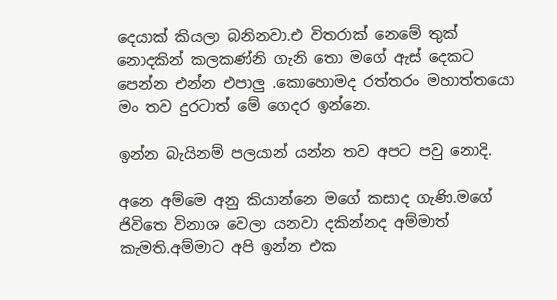දෙයාක් කියලා බනිනවා.එ විතරාක් නෙමේ තුක් නොදකින් කලකණ්නි ගැනි තො මගේ ඇස් දෙකට පෙන්න එන්න එපාලු .කොහොමද රත්‍තරං මහාත්තයො මං තව දුරටාත් මේ ගෙදර ඉන්නෙ.

ඉන්න බැයිනම් පලයාන් යන්න තව අපට පවු නොදි.

අනෙ අම්මෙ අනු කියාන්නෙ මගේ කසාද ගැණි.මගේ ජිවිතෙ විනාශ වෙලා යනවා දකින්නද අම්මාත් කැමති.අම්මාට අපි ඉන්න එක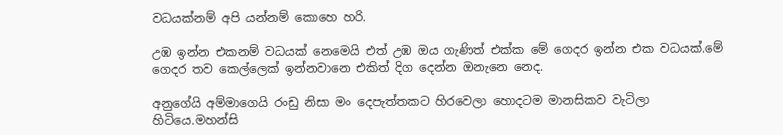වධයක්නම් අපි යන්නම් කොහෙ හරි.

උඹ ඉන්න එකනම් වධයක් නෙමෙයි එත් උඹ ඔය ගැණිත් එක්ක මේ ගෙදර ඉන්න එක වධයක්.මේ ගෙදර තව කෙල්ලෙක් ඉන්නවානෙ එකිත් දිග දෙන්න ඔනැනෙ නෙද.

අනුගේයි අම්මාගෙයි රංඩු නිසා මං දෙපැත්තකට හිරවෙලා හොදටම මානසිකව වැටිලා හිටියෙ.මහන්සි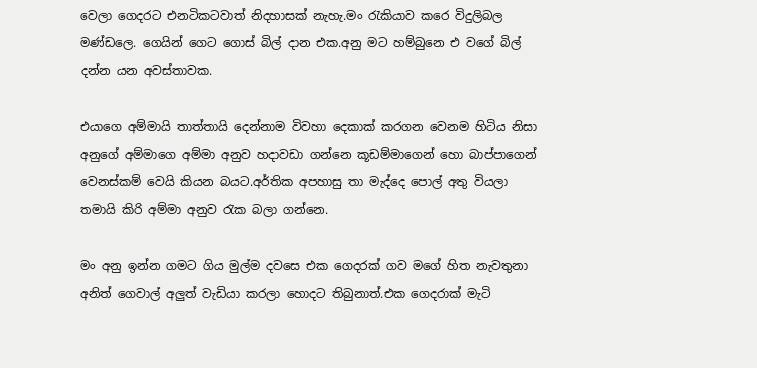වෙලා ගෙදරට එනටිකටවාත් නිදහාසක් නැහැ.මං රැකියාව කරෙ විදුලිබල මණ්ඩලෙ. ගෙයින් ගෙට ගොස් බිල් දාන එක.අනු මට හම්බුනෙ එ වගේ බිල් දන්න යන අවස්තාවක.

එයාගෙ අම්මායි තාත්තායි දෙන්නාම විවහා දෙකාක් කරගන වෙනම හිටිය නිසා අනුගේ අම්මාගෙ අම්මා අනුව හදාවඩා ගන්නෙ කූඩම්මාගෙන් හො බාප්පාගෙන් වෙනස්කම් වෙයි කියන බයට.අර්තික අපහාසු තා මැද්දෙ පොල් අතු වියලා තමායි කිරි අම්මා අනුව රැක බලා ගන්නෙ.

මං අනු ඉන්න ගමට ගිය මුල්ම දවසෙ එක ගෙදරක් ගව මගේ හිත නැවතුනා අනිත් ගෙවාල් අලුත් වැඩියා කරලා හොදට තිබුනාත්.එක ගෙදරාක් මැටි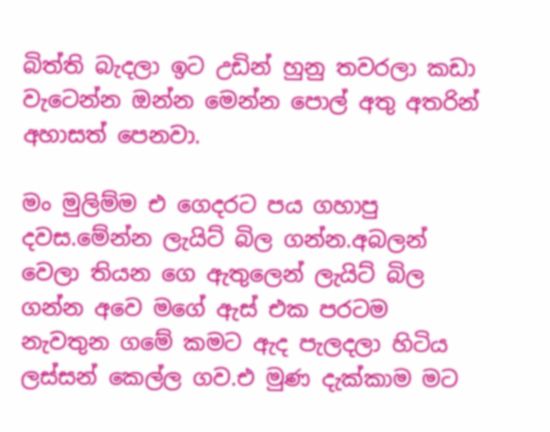බිත්ති බැදලා ඉට උඩින් හුනු තවරලා කඩා වැටෙන්න ඔන්න මෙන්න පොල් අතු අතරින් අහාසත් පෙනවා.

මං මුලිම්ම එ ගෙදරට පය ගහාපු දවස.මේන්න ලැයිට් බිල ගන්න.අබලන් වෙලා තියන ගෙ ඇතුලෙන් ලැයිට් බිල ගන්න අවෙ මගේ ඇස් එක පරටම නැවතුන ගමේ කමට ඇද පැලදලා හිටිය ලස්සන් කෙල්ල ගව.එ මුණ දැක්කාම මට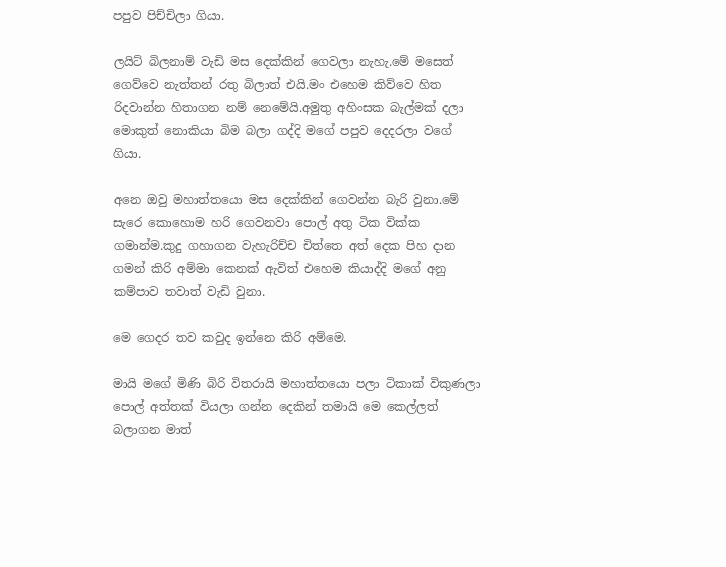පපුව පිච්චිලා ගියා.

ලයිට් බිලනාම් වැඩි මස දෙක්කින් ගෙවලා නැහැ.මේ මසෙත් ගෙව්වෙ නැත්‍තන් රතු බිලාත් එයි.මං එහෙම කිව්වෙ හිත රිදවාන්න හිතාගන නම් නෙමේයි.අමුතු අහිංසක බැල්මක් දලා මොකුත් නොකියා බිම බලා ගද්දි මගේ පපුව දෙදරලා වගේ ගියා.

අනෙ ඔවු මහාත්තයො මස දෙක්කින් ගෙවන්න බැරි වුනා.මේ සැරෙ කොහොම හරි ගෙවනවා පොල් අතු ටික වික්ක ගමාන්ම.කුදු ගහාගන වැහැරිච්ච චිත්තෙ අත් දෙක පිහ දාන ගමන් කිරි අම්මා කෙනක් ඇවිත් එහෙම කියාද්දි මගේ අනු කම්පාව තවාත් වැඩි වුනා.

මෙ ගෙදර තව කවුද ඉන්නෙ කිරි අම්මෙ.

මායි මගේ මිණි බිරි විතරායි මහාත්තයො පලා ටිකාක් විකුණලා පොල් අත්තක් වියලා ගන්න දෙකින් තමායි මෙ කෙල්ලත් බලාගන මාත්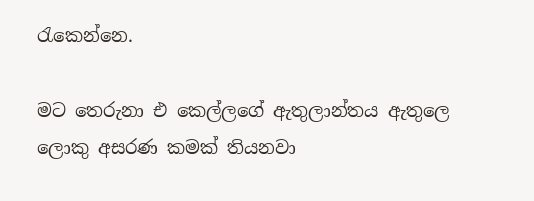රැකෙන්නෙ.

මට තෙරුනා එ කෙල්ලගේ ඇතුලාන්තය ඇතුලෙ ලොකු අසරණ කමක් තියනවා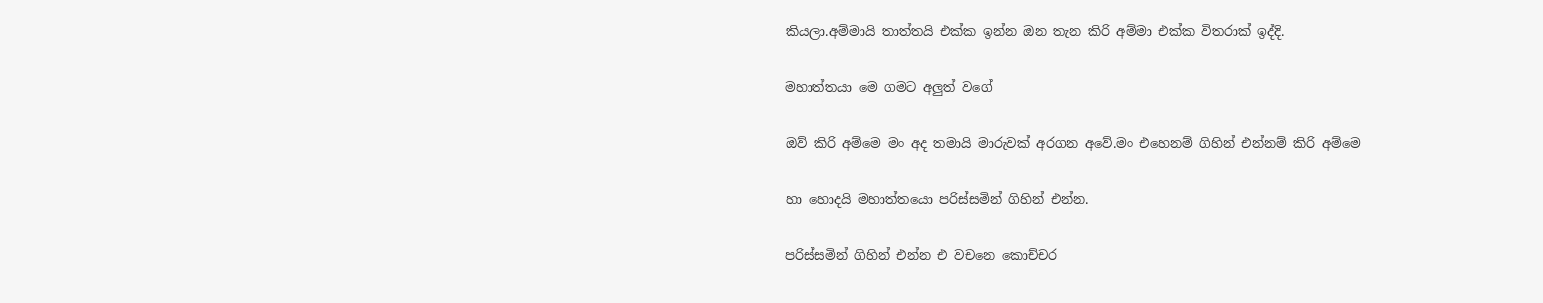කියලා.අම්මායි තාත්තයි එක්ක ඉන්න ඔන තැන කිරි අම්මා එක්ක විතරාක් ඉද්දි.

මහාත්තයා මෙ ගමට අලුත් වගේ

ඔව් කිරි අම්මෙ මං අද තමායි මාරුවක් අරගන අවේ.මං එහෙනම් ගිහින් එන්නම් කිරි අම්මෙ

හා හොදයි මහාත්තයො පරිස්සමින් ගිහින් එන්න.

පරිස්සමින් ගිහින් එන්න එ වචනෙ කොච්චර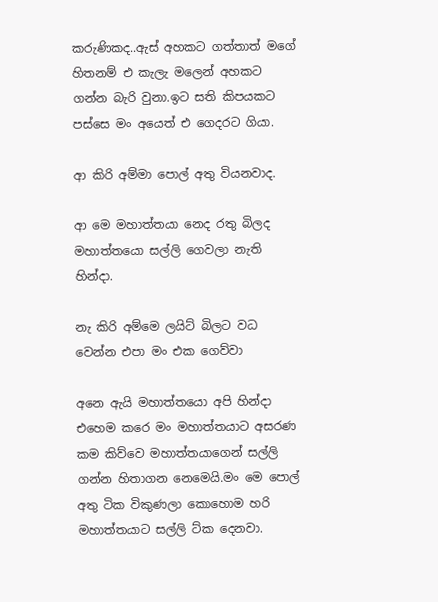කරුණිකද..ඇස් අහකට ගත්තාත් මගේ හිතනම් එ කැලැ මලෙන් අහකට ගන්න බැරි වුනා.ඉට සති කිපයකට පස්සෙ මං අයෙත් එ ගෙදරට ගියා.

ආ කිරි අම්මා පොල් අතු වියනවාද.

ආ මෙ මහාත්තයා නෙද රතු බිලද මහාත්තයො සල්ලි ගෙවලා නැති හින්දා.

නැ කිරි අම්මෙ ලයිට් බිලට වධ වෙන්න එපා මං එක ගෙව්වා

අනෙ ඇයි මහාත්තයො අපි හින්දා එහෙම කරෙ මං මහාත්තයාට අසරණ කම කිව්වෙ මහාත්තයාගෙන් සල්ලි ගන්න හිතාගන නෙමෙයි.මං මෙ පොල් අතු ටික විකුණලා කොහොම හරි මහාත්තයාට සල්ලි ට්ක දෙනවා.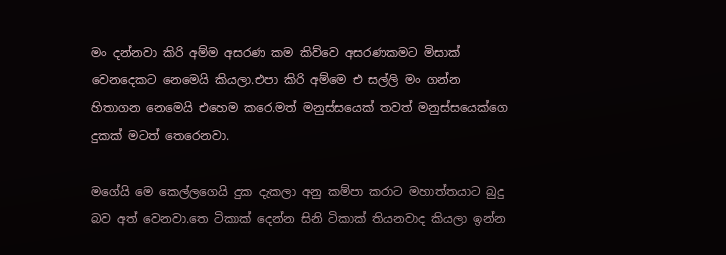මං දන්නවා කිරි අම්ම අසරණ කම කිව්වෙ අසරණකමට මිසාක් වෙනදෙකට නෙමෙයි කියලා.එපා කිරි අම්මෙ එ සල්ලි මං ගන්න හිතාගන නෙමෙයි එහෙම කරෙ.මත් මනුස්සයෙක් තවත් මනුස්සයෙක්ගෙ දුකක් මටත් තෙරෙනවා.

මගේයි මෙ කෙල්ලගෙයි දුක දැකලා අනු කම්පා කරාට මහාත්තයාට බුදු බව අත් වෙනවා.තෙ ටිකාක් දෙන්න සිනි ටිකාක් තියනවාද කියලා ඉන්න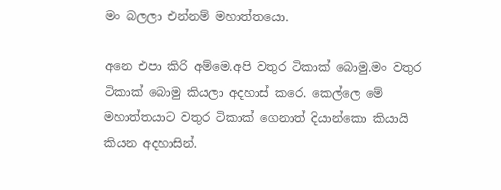මං බලලා එන්නම් මහාත්තයො.

අනෙ එපා කිරි අම්මෙ.අපි වතුර ටිකාක් බොමු.මං වතුර ටිකාක් බොමු කියලා අදහාස් කරෙ. කෙල්ලෙ මේ මහාත්තයාට වතුර ටිකාක් ගෙනාත් දියාන්කො කියායි කියන අදහාසින්.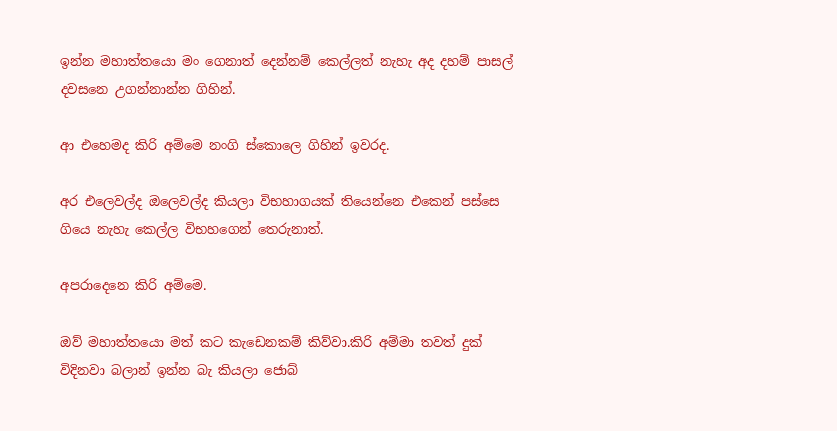ඉන්න මහාත්තයො මං ගෙනාත් දෙන්නම් කෙල්ලත් නැහැ අද දහම් පාසල් දවසනෙ උගන්නාන්න ගිහින්.

ආ එහෙමද කිරි අම්මෙ නංගි ස්කොලෙ ගිහින් ඉවරද.

අර එලෙවල්ද ඔලෙවල්ද කියලා විභහාගයක් තියෙන්නෙ එකෙන් පස්සෙ ගියෙ නැහැ කෙල්ල විභහගෙන් තෙරුනාත්.

අපරාදෙනෙ කිරි අම්මෙ.

ඔව් මහාත්තයො මත් කට කැඩෙනකම් කිව්වා.කිරි අම්මා තවත් දුක් විදිනවා බලාන් ඉන්න බැ කියලා ජොබ්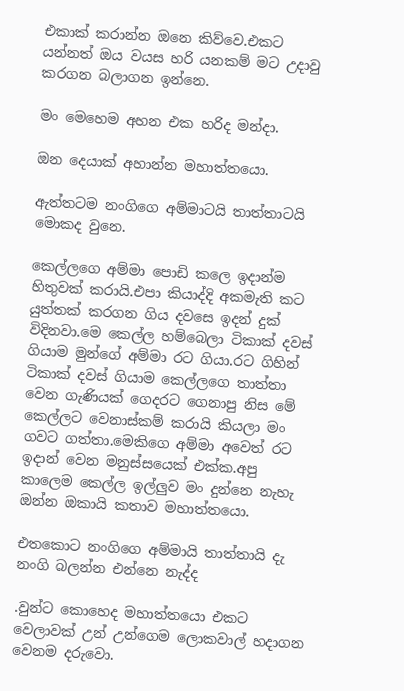එකාක් කරාන්න ඔනෙ කිව්වෙ.එකට යන්නත් ඔය වයස හරි යනකම් මට උදාවු කරගන බලාගන ඉන්නෙ.

මං මෙහෙම අහන එක හරිද මන්දා.

ඔන දෙයාක් අහාන්න මහාත්තයො.

ඇත්තටම නංගිගෙ අම්මාටයි තාත්තාටයි මොකද වුනෙ.

කෙල්ලගෙ අම්මා පොඩි කලෙ ඉදාන්ම හිතුවක් කරායි.එපා කියාද්දි අකමැති කට යුත්තක් කරගන ගිය දවසෙ ඉදන් දුක් විදිනවා.මෙ කෙල්ල හම්බෙලා ටිකාක් දවස් ගියාම මුන්ගේ අම්මා රට ගියා.රට ගිහින් ටිකාක් දවස් ගියාම කෙල්ලගෙ තාත්තා වෙන ගැණියක් ගෙදරට ගෙනාපු නිස මේ කෙල්ලට වෙනාස්කම් කරායි කියලා මං ගවට ගත්තා.මෙකිගෙ අම්මා අවෙත් රට ඉදාන් වෙන මනුස්සයෙක් එක්ක.අපු කාලෙම කෙල්ල ඉල්ලුව මං දුන්නෙ නැහැ ඔන්න ඔකායි කතාව මහාත්තයො.

එතකොට නංගිගෙ අම්මායි තාත්තායි දැ නංගි බලන්න එන්නෙ නැද්ද

.වුන්ට කොහෙද මහාත්තයො එකට වෙලාවක් උන් උන්ගෙම ලොකවාල් හදාගන වෙනම දරුවො.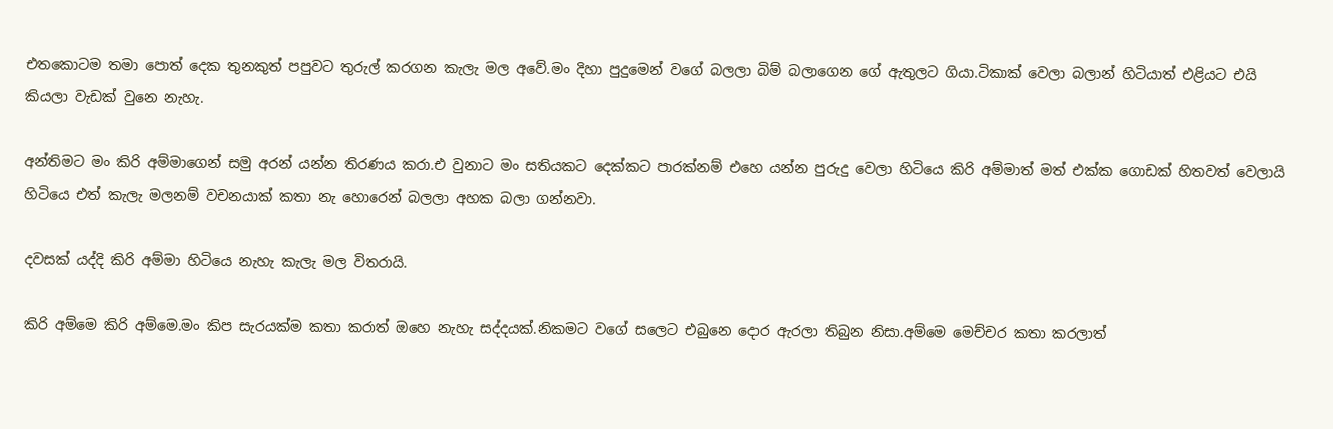එතකොටම තමා පොත් දෙක තුනකුත් පපුවට තුරුල් කරගන කැලැ මල අවේ.මං දිහා පුදුමෙන් වගේ බලලා බිම් බලාගෙන ගේ ඇතුලට ගියා.ටිකාක් වෙලා බලාන් හිටියාත් එළියට එයි කියලා වැඩක් වුනෙ නැහැ.

අන්තිමට මං කිරි අම්මාගෙන් සමු අරන් යන්න තිරණය කරා.එ වුනාට මං සතියකට දෙක්කට පාරක්නම් එහෙ යන්න පුරුදු වෙලා හිටියෙ කිරි අම්මාත් මත් එක්ක ගොඩක් හිතවත් වෙලායි හිටියෙ එත් කැලැ මලනම් වචනයාක් කතා නැ හොරෙන් බලලා අහක බලා ගන්නවා.

දවසක් යද්දි කිරි අම්මා හිටියෙ නැහැ කැලැ මල විතරායි.

කිරි අම්මෙ කිරි අම්මෙ.මං කිප සැරයක්ම කතා කරාත් ඔහෙ නැහැ සද්දයක්.නිකමට වගේ සලෙට එබුනෙ දොර ඇරලා තිබුන නිසා.අම්මෙ මෙච්චර කතා කරලාත්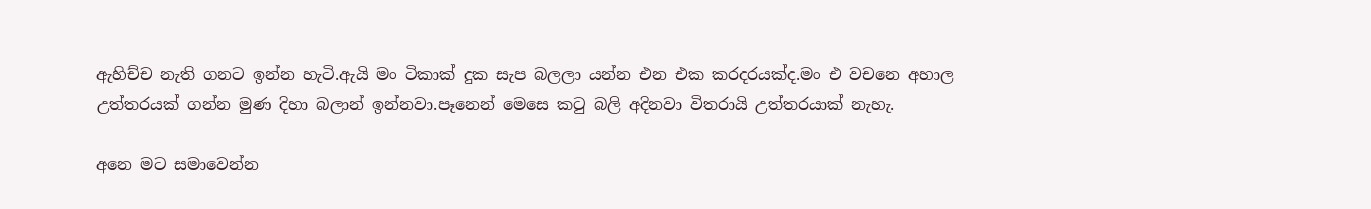ඇහිච්ච නැති ගනට ඉන්න හැටි.ඇයි මං ටිකාක් දුක සැප බලලා යන්න එන එක කරදරයක්ද.මං එ වචනෙ අහාල උත්තරයක් ගන්න මුණ දිහා බලාන් ඉන්නවා.පෑනෙන් මෙසෙ කටු බලි අදිනවා විතරායි උත්තරයාක් නැහැ.

අනෙ මට සමාවෙන්න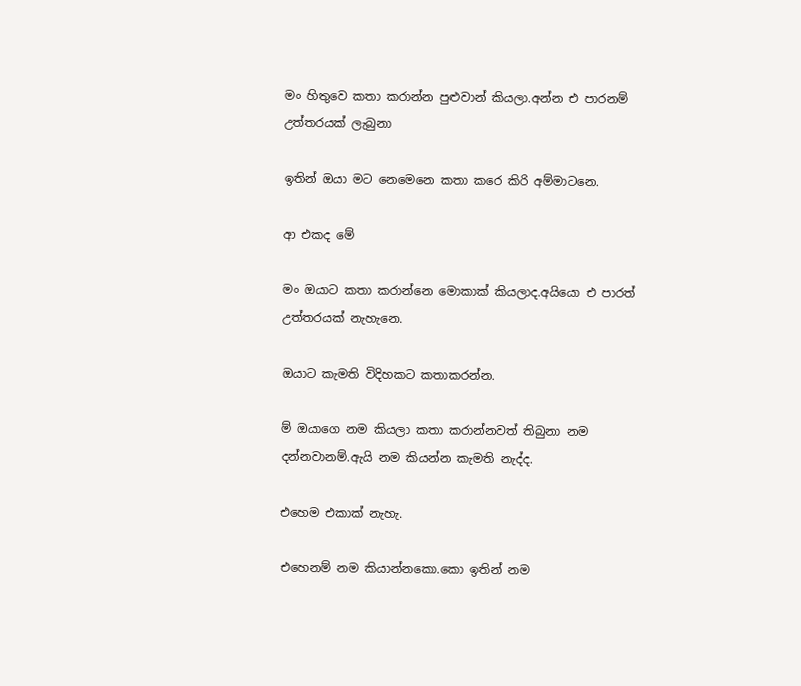මං හිතුවෙ කතා කරාන්න පුළුවාන් කියලා.අන්න එ පාරනම් උත්තරයක් ලැබුනා

ඉතින් ඔයා මට නෙමෙනෙ කතා කරෙ කිරි අම්මාටනෙ.

ආ එකද මේ

මං ඔයාට කතා කරාන්නෙ මොකාක් කියලාද.අයියො එ පාරත් උත්තරයක් නැහැනෙ.

ඔයාට කැමති විදිහකට කතාකරන්න.

ම් ඔයාගෙ නම කියලා කතා කරාන්නවත් තිබුනා නම දන්නවානම්.ඇයි නම කියන්න කැමති නැද්ද.

එහෙම එකාක් නැහැ.

එහෙනම් නම කියාන්නකො.කො ඉතින් නම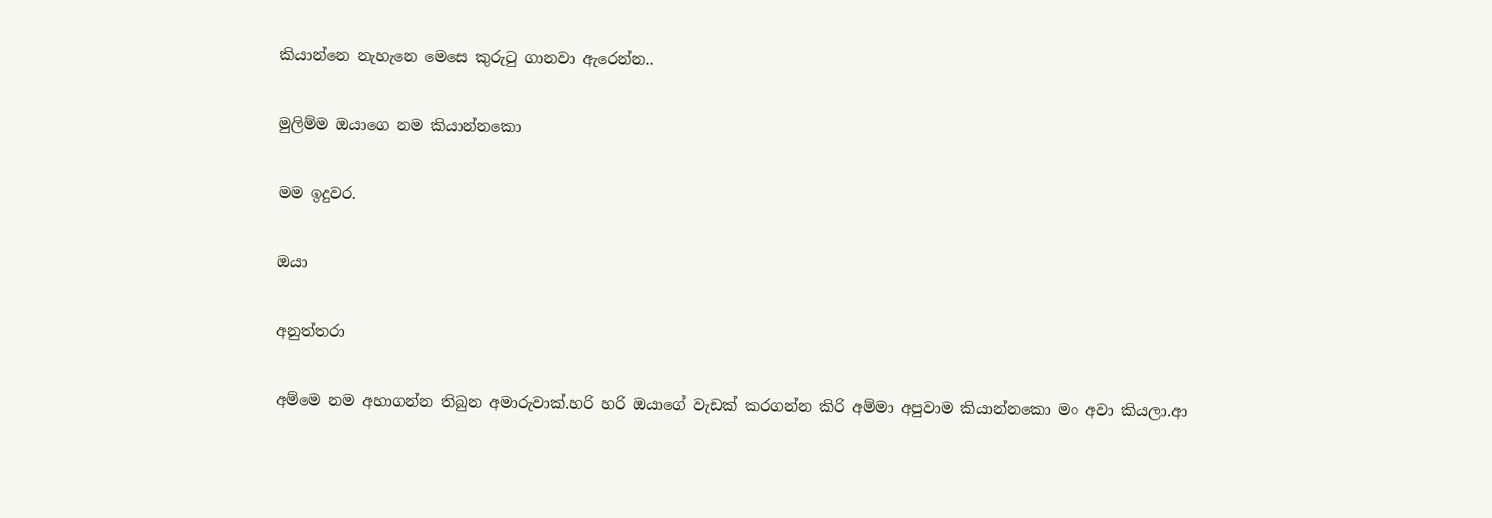කියාන්නෙ නැහැනෙ මෙසෙ කුරුටු ගානවා ඇරෙන්න..

මුලිම්ම ඔයාගෙ නම කියාන්නකො

මම ඉදුවර.

ඔයා

අනුත්‍තරා

අම්මෙ නම අහාගන්න තිබුන අමාරුවාක්.හරි හරි ඔයාගේ වැඩක් කරගන්න කිරි අම්මා අපුවාම කියාන්නකො මං අවා කියලා.ආ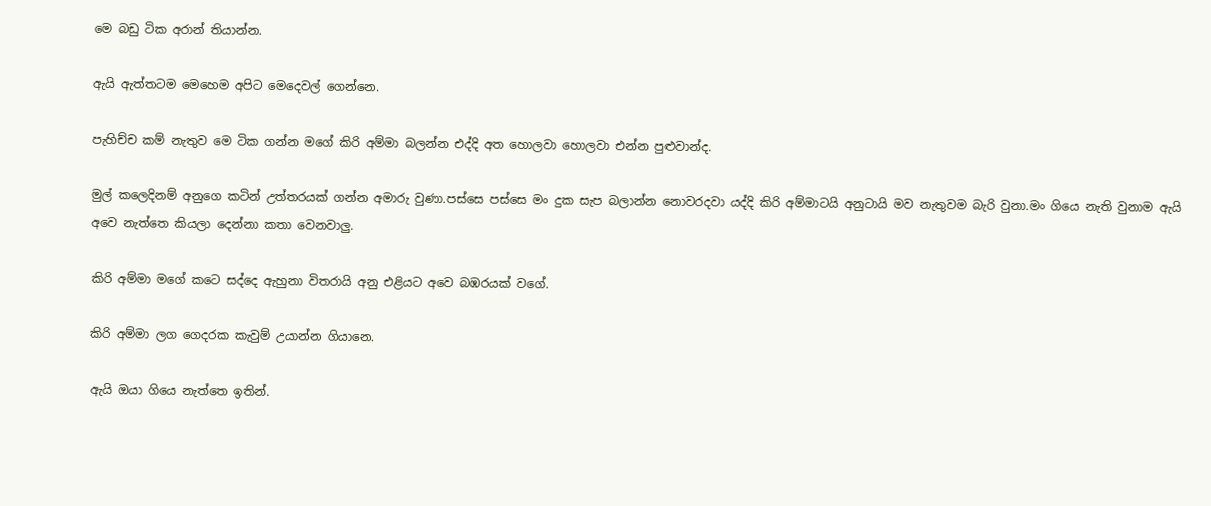මෙ බඩු ටික අරාන් තියාන්න.

ඇයි ඇත්තටම මෙහෙම අපිට මෙදෙවල් ගෙන්නෙ.

පැහිච්ච කම් නැතුව මෙ ටික ගන්න මගේ කිරි අම්මා බලන්න එද්දි අත හොලවා හොලවා එන්න පුළුවාන්ද.

මුල් කලෙදිනම් අනුගෙ කටින් උත්තරයක් ගන්න අමාරු වුණා.පස්සෙ පස්සෙ මං දුක සැප බලාන්න නොවරදවා යද්දි කිරි අම්මාටයි අනුටායි මව නැතුවම බැරි වුනා.මං ගියෙ නැති වුනාම ඇයි අවෙ නැත්තෙ කියලා දෙන්නා කතා වෙනවාලු.

කිරි අම්මා මගේ කටෙ සද්දෙ ඇහුනා විතරායි අනු එළියට අවෙ බඹරයක් වගේ.

කිරි අම්මා ලග ගෙදරක කැවුම් උයාන්න ගියානෙ.

ඇයි ඔයා ගියෙ නැත්තෙ ඉතින්.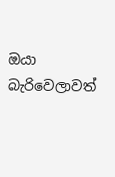ඔයා බැරිවෙලාවත්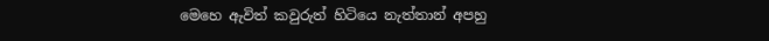මෙහෙ ඇවිත් කවුරුත් හිටියෙ නැත්තාන් අපහු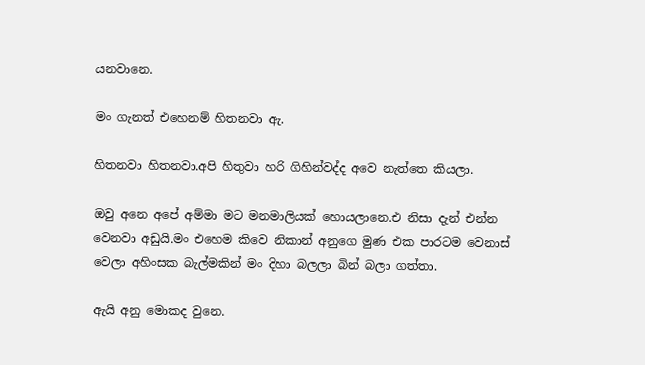යනවානෙ.

මං ගැනත් එහෙනම් හිතනවා ඇ.

හිතනවා හිතනවා.අපි හිතුවා හරි ගිහින්වද්ද අවෙ නැත්තෙ කියලා.

ඔවු අනෙ අපේ අම්මා මට මනමාලියක් හොයලානෙ.එ නිසා දැන් එන්න වෙනවා අඩුයි.මං එහෙම කිවෙ නිකාන් අනුගෙ මුණ එක පාරටම වෙනාස් වෙලා අහිංසක බැල්මකින් මං දිහා බලලා බින් බලා ගත්තා.

ඇයි අනු මොකද වුනෙ.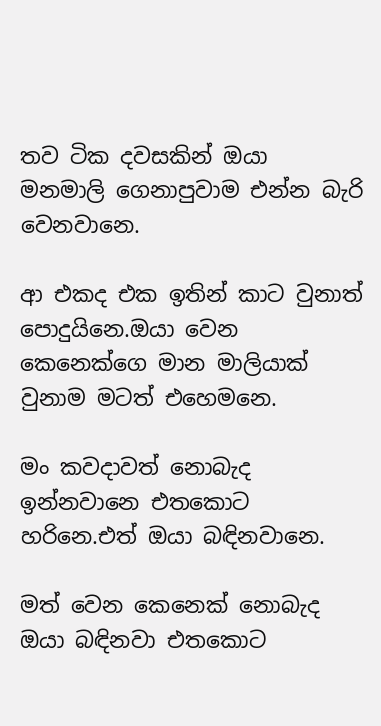තව ටික දවසකින් ඔයා මනමාලි ගෙනාපුවාම එන්න බැරි වෙනවානෙ.

ආ එකද එක ඉතින් කාට වුනාත් පොදුයිනෙ.ඔයා වෙන කෙනෙක්ගෙ මාන මාලියාක් වුනාම මටත් එහෙමනෙ.

මං කවදාවත් නොබැද ඉන්නවානෙ එතකොට හරිනෙ.එත් ඔයා බඳිනවානෙ.

මත් වෙන කෙනෙක් නොබැද ඔයා බඳිනවා එතකොට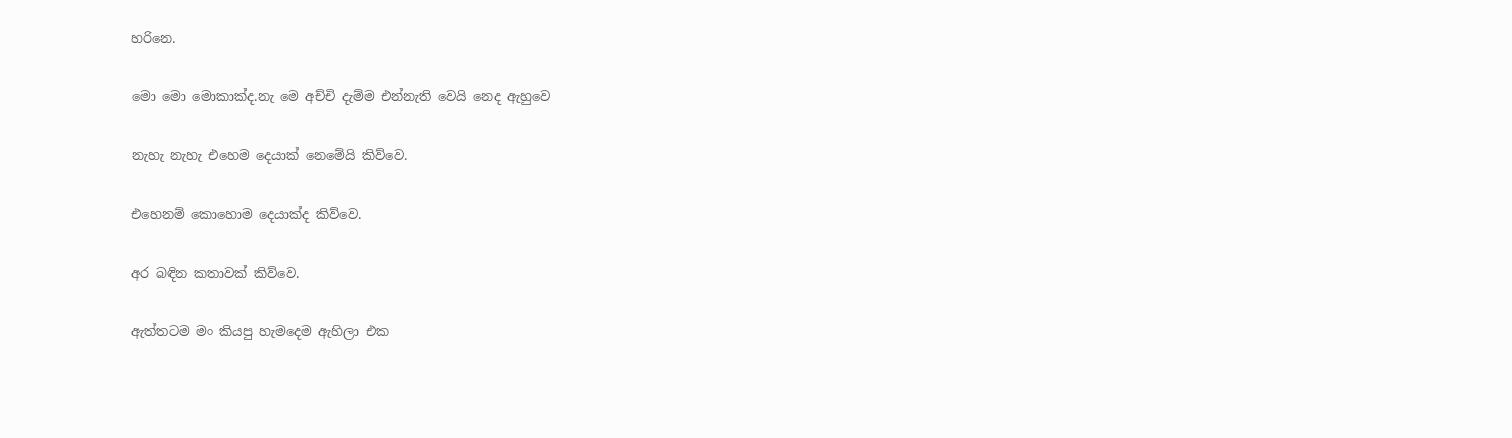හරිනෙ.

මො මො මොකාක්ද.නැ මෙ අච්චි දැම්ම එන්නැති වෙයි නෙද ඇහුවෙ

නැහැ නැහැ එහෙම දෙයාක් නෙමේයි කිව්වෙ.

එහෙනම් කොහොම දෙයාක්ද කිව්වෙ.

අර බඳින කතාවක් කිව්වෙ.

ඇත්තටම මං කියපු හැමදෙම ඇහිලා එක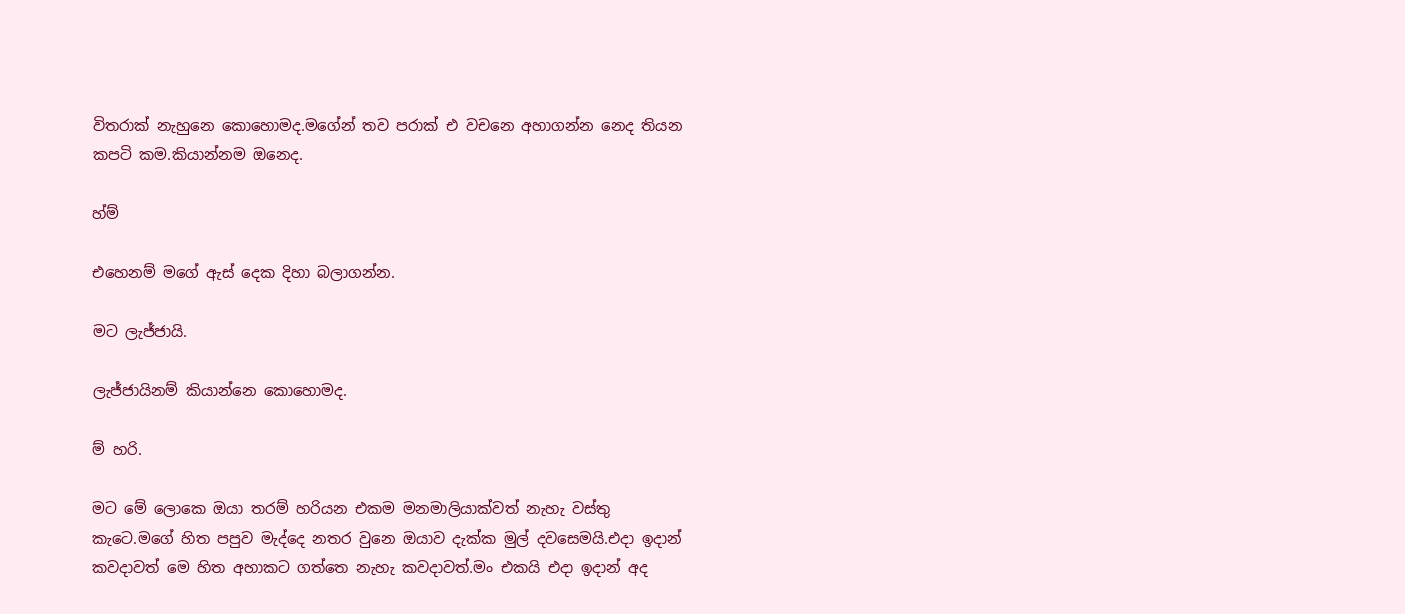විතරාක් නැහුනෙ කොහොමද.මගේන් තව පරාක් එ වචනෙ අහාගන්න නෙද තියන කපටි කම.කියාන්නම ඔනෙද.

හ්ම්

එහෙනම් මගේ ඇස් දෙක දිහා බලාගන්න.

මට ලැජ්ජායි.

ලැජ්ජායිනම් කියාන්නෙ කොහොමද.

ම් හරි.

මට මේ ලොකෙ ඔයා තරම් හරියන එකම මනමාලියාක්වත් නැහැ වස්තු කැටෙ.මගේ හිත පපුව මැද්දෙ නතර වුනෙ ඔයාව දැක්ක මුල් දවසෙමයි.එදා ඉදාන් කවදාවත් මෙ හිත අහාකට ගත්තෙ නැහැ කවදාවත්.මං එකයි එදා ඉදාන් අද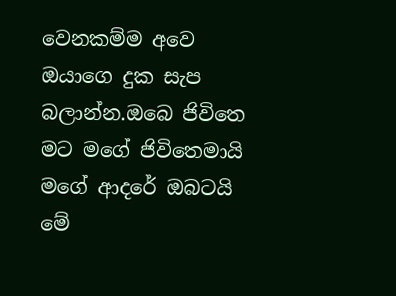වෙනකම්ම අවෙ ඔයාගෙ දුක සැප බලාන්න.ඔබෙ ජිවිතෙ මට මගේ ජිවිතෙමායි මගේ ආදරේ ඔබටයි මේ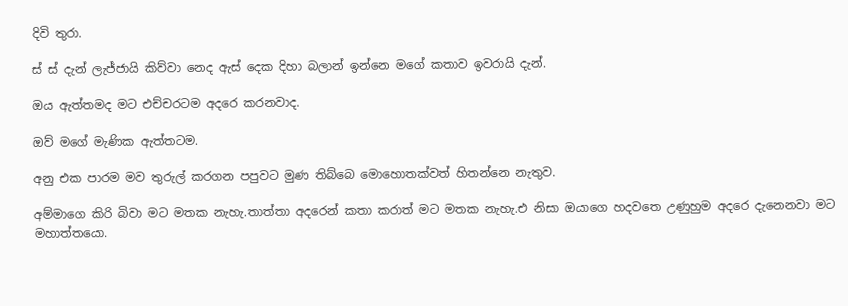දිවි තුරා.

ස් ස් දැන් ලැජ්ජායි කිව්වා නෙද ඇස් දෙක දිහා බලාන් ඉන්නෙ මගේ කතාව ඉවරායි දැන්.

ඔය ඇත්තමද මට එච්චරටම අදරෙ කරනවාද.

ඔව් මගේ මැණික ඇත්තටම.

අනු එක පාරම මව තුරුල් කරගන පපුවට මුණ තිබ්බෙ මොහොතක්වත් හිතන්නෙ නැතුව.

අම්මාගෙ කිරි බිවා මට මතක නැහැ.තාත්තා අදරෙන් කතා කරාත් මට මතක නැහැ.එ නිසා ඔයාගෙ හදවතෙ උණුහුම අදරෙ දැනෙනවා මට මහාත්තයො.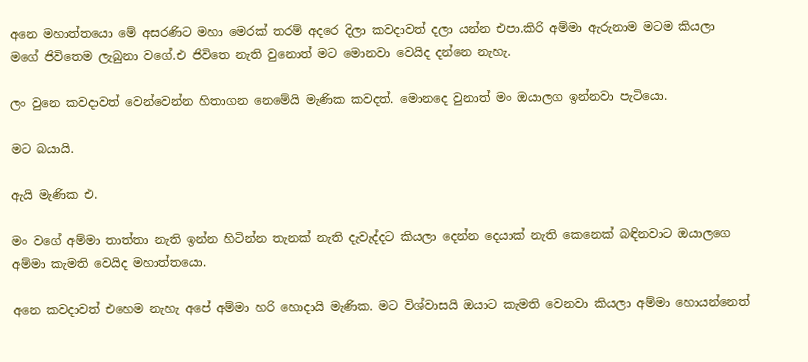අනෙ මහාත්තයො මේ අසරණිට මහා මෙරක් තරම් අදරෙ දිලා කවදාවත් දලා යන්න එපා.කිරි අම්මා ඇරුනාම මටම කියලා මගේ ජිවිතෙම ලැබුනා වගේ.එ ජිවිතෙ නැති වුනොත් මට මොනවා වෙයිද දන්නෙ නැහැ.

ලං වුනෙ කවදාවත් වෙන්වෙන්න හිතාගන නෙමේයි මැණික කවදත්. මොනදෙ වුනාත් මං ඔයාලග ඉන්නවා පැටියො.

මට බයායි.

ඇයි මැණික එ.

මං වගේ අම්මා තාත්තා නැති ඉන්න හිටින්න තැනක් නැති දැවැද්දට කියලා දෙන්න දෙයාක් නැති කෙනෙක් බඳිනවාට ඔයාලගෙ අම්මා කැමති වෙයිද මහාත්තයො.

අනෙ කවදාවත් එහෙම නැහැ අපේ අම්මා හරි හොදායි මැණික. මට විශ්වාසයි ඔයාට කැමති වෙනවා කියලා අම්මා හොයන්නෙත්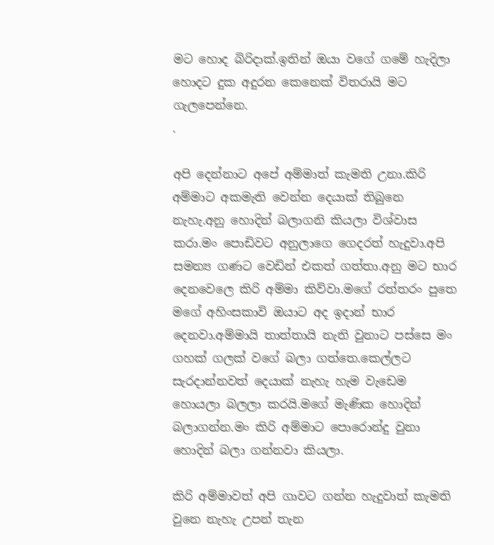මට හොද බිරිදාක්.ඉතින් ඔයා වගේ ගමේ හැදිලා හොදට දුක අදුරන කෙනෙක් විතරායි මට ගැලපෙන්නෙ.
.

අපි දෙන්නාට අපේ අම්මාත් කැමති උනා.කිරි අම්මාට අකමැති වෙන්න දෙයාක් තිබුනෙ නැහැ.අනු හොදින් බලාගනි කියලා විශ්වාස කරා.මං පොඩිවට අනුලාගෙ ගෙදරත් හැදුවා.අපි සමන්‍ය ගණට වෙඩින් එකත් ගත්තා.අනු මට භාර දෙනවෙලෙ කිරි අම්මා කිව්වා.මගේ රත්තරං පුතෙ මගේ අහිංසකාවි ඔයාට අද ඉදාන් භාර දෙනවා.අම්මායි තාත්තායි නැති වුනාට පස්සෙ මං ගහක් ගලක් වගේ බලා ගත්තෙ.කෙල්ලට සැරදාන්නවත් දෙයාක් නැහැ හැම වැඩෙම හොයලා බලලා කරයි.මගේ මැණික හොදින් බලාගන්න.මං කිරි අම්මාට පොරොන්දු වුනා හොදින් බලා ගන්නවා කියලා.

කිරි අම්මාවත් අපි ගාවට ගන්න හැදුවාත් කැමති වුනෙ නැහැ උපන් තැන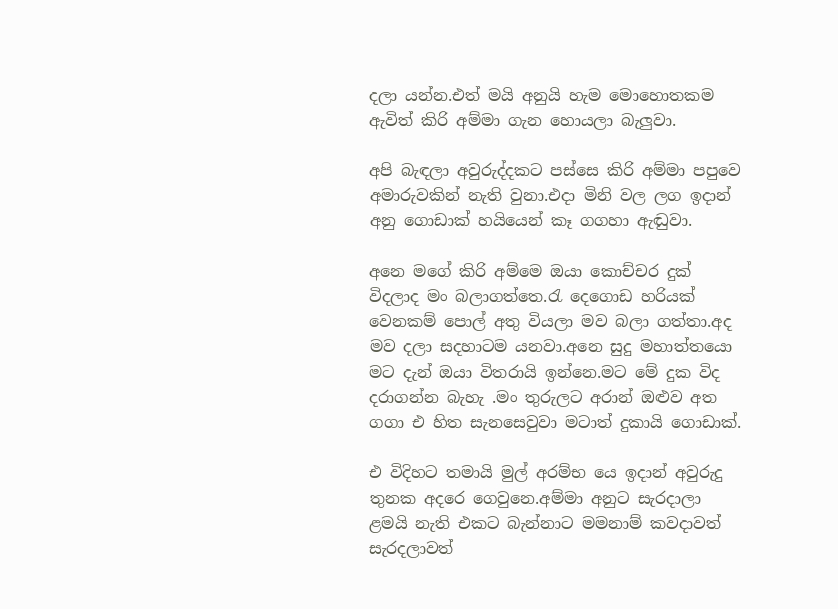දලා යන්න.එත් මයි අනුයි හැම මොහොතකම ඇවිත් කිරි අම්මා ගැන හොයලා බැලුවා.

අපි බැඳලා අවුරුද්දකට පස්සෙ කිරි අම්මා පපුවෙ අමාරුවකින් නැති වුනා.එදා මිනි වල ලග ඉදාන් අනු ගොඩාක් හයියෙන් කෑ ගගහා ඇඬුවා.

අනෙ මගේ කිරි අම්මෙ ඔයා කොච්චර දුක් විදලාද මං බලාගත්තෙ.රැ දෙගොඩ හරියක් වෙනකම් පොල් අතු වියලා මව බලා ගත්තා.අද මව දලා සදහාටම යනවා.අනෙ සුදු මහාත්තයො මට දැන් ඔයා විතරායි ඉන්නෙ.මට මේ දුක විද දරාගන්න බැහැ .මං තුරුලට අරාන් ඔළුව අත ගගා එ හිත සැනසෙවුවා මටාත් දුකායි ගොඩාක්.

එ විදිහට තමායි මුල් අරම්භ යෙ ඉදාන් අවුරුදු තුනක අදරෙ ගෙවුනෙ.අම්මා අනුට සැරදාලා ළමයි නැති එකට බැන්නාට මමනාම් කවදාවත් සැරදලාවත්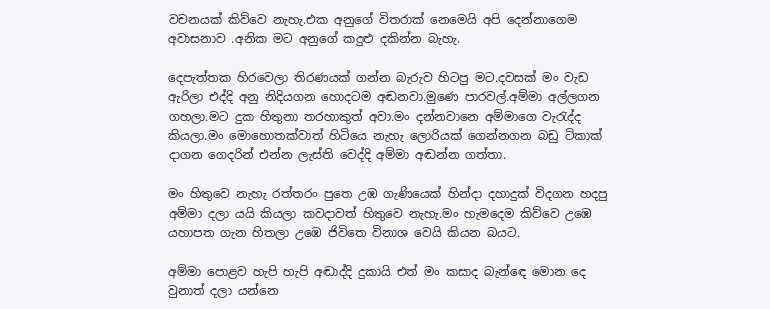වචනයක් කිව්වෙ නැහැ.එක අනුගේ විතරාක් නෙමෙයි අපි දෙන්නාගෙම අවාසනාව .අනික මට අනුගේ කදුළු දකින්න බැහැ.

දෙපැත්තක හිරවෙලා තිරණයක් ගන්න බැරුව හිටපු මට.දවසක් මං වැඩ ඇරිලා එද්දි අනු නිදියගන හොදටම අඬනවා.මුණෙ පාරවල්.අම්මා අල්ලගන ගහලා.මට දුක හිතුනා තරහාකුත් අවා.මං දන්නවානෙ අම්මාගෙ වැරැද්ද කියලා.මං මොහොතක්වාත් හිටියෙ නැහැ ලොරියක් ගෙන්නගන බඩු ටිකාක් දාගන ගෙදරින් එන්න ලැස්ති වෙද්දි අම්මා අඬන්න ගත්තා.

මං හිතුවෙ නැහැ රත්තරං පුතෙ උඹ ගැණියෙක් හින්දා දහාදුක් විදගන හදපු අම්මා දලා යයි කියලා කවදාවත් හිතුවෙ නැහැ.මං හැමදෙම කිව්වෙ උඹෙ යහාපත ගැන හිතලා උඹෙ ජිවිතෙ විනාශ වෙයි කියන බයට.

අම්මා පොළව හැපි හැපි අඬාද්දි දුකායි එත් මං කසාද බැන්ඳෙ මොන දෙ වුනාත් දලා යන්නෙ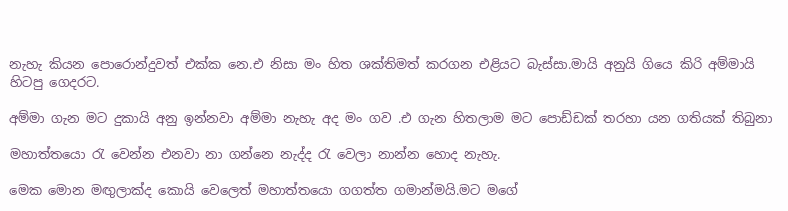නැහැ කියන පොරොන්දුවත් එක්ක නෙ.එ නිසා මං හිත ශක්තිමත් කරගන එළියට බැස්සා.මායි අනුයි ගියෙ කිරි අම්මායි හිටපු ගෙදරට.

අම්මා ගැන මට දුකායි අනු ඉන්නවා අම්මා නැහැ අද මං ගව .එ ගැන හිතලාම මට පොඩ්ඩක් තරහා යන ගතියක් තිබුනා

මහාත්‍තයො රැ වෙන්න එනවා නා ගන්නෙ නැද්ද රැ වෙලා නාන්න හොද නැහැ.

මෙක මොන මඟුලාක්ද කොයි වෙලෙත් මහාත්තයො ගගත්ත ගමාන්මයි.මට මගේ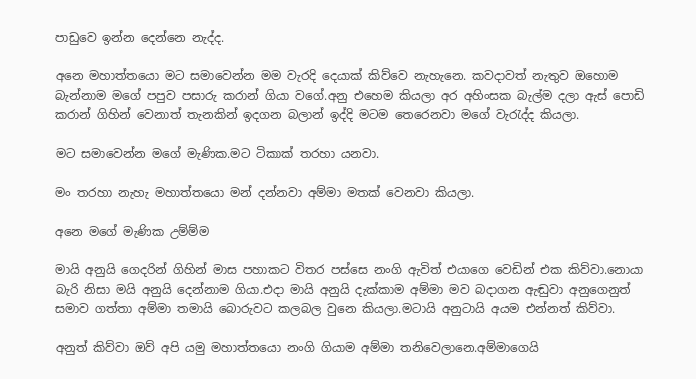පාඩුවෙ ඉන්න දෙන්නෙ නැද්ද.

අනෙ මහාත්තයො මට සමාවෙන්න මම වැරදි දෙයාක් කිව්වෙ නැහැනෙ. කවදාවත් නැතුව ඔහොම බැන්නාම මගේ පපුව පසාරු කරාන් ගියා වගේ.අනු එහෙම කියලා අර අහිංසක බැල්ම දලා ඇස් පොඩි කරාන් ගිහින් වෙනාත් තැනකින් ඉදගන බලාන් ඉද්දි මටම තෙරෙනවා මගේ වැරැද්ද කියලා.

මට සමාවෙන්න මගේ මැණික.මට ටිකාක් තරහා යනවා.

මං තරහා නැහැ මහාත්තයො මන් දන්නවා අම්මා මතක් වෙනවා කියලා.

අනෙ මගේ මැණික උම්ම්ම

මායි අනුයි ගෙදරින් ගිහින් මාස පහාකට විතර පස්සෙ නංගි ඇවිත් එයාගෙ වෙඩින් එක කිව්වා.නොයා බැරි නිසා මයි අනුයි දෙන්නාම ගියා.එදා මායි අනුයි දැක්කාම අම්මා මව බදාගන ඇඬුවා අනුගෙනුත් සමාව ගත්තා අම්මා තමායි බොරුවට කලබල වුනෙ කියලා.මටායි අනුටායි අයම එන්නත් කිව්වා.

අනුත් කිව්වා ඔව් අපි යමු මහාත්තයො නංගි ගියාම අම්මා තනිවෙලානෙ.අම්මාගෙයි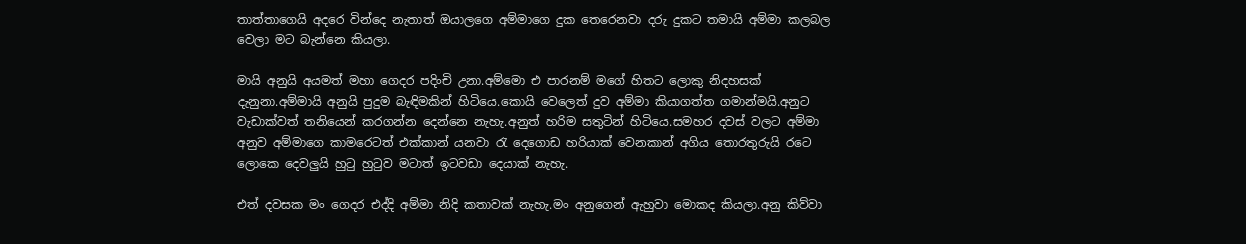තාත්තාගෙයි අදරෙ වින්දෙ නැතාත් ඔයාලගෙ අම්මාගෙ දුක තෙරෙනවා දරු දුකට තමායි අම්මා කලබල වෙලා මට බැන්නෙ කියලා.

මායි අනුයි අයමත් මහා ගෙදර පදිංචි උනා.අම්මො එ පාරනම් මගේ හිතට ලොකු නිදහසක් දැනුනා.අම්මායි අනුයි පුදුම බැඳිමකින් හිටියෙ.කොයි වෙලෙත් දුව අම්මා කියාගත්ත ගමාන්මයි.අනුට වැඩාක්වත් තනියෙන් කරගන්න දෙන්නෙ නැහැ.අනුත් හරිම සතුටින් හිටියෙ.සමහර දවස් වලට අම්මා අනුව අම්මාගෙ කාමරෙටත් එක්කාන් යනවා රැ දෙගොඩ හරියාක් වෙනකාන් අගිය තොරතුරුයි රටෙ ලොකෙ දෙවලුයි හුටු හුටුව මටාත් ඉටවඩා දෙයාක් නැහැ.

එත් දවසක මං ගෙදර එද්දි අම්මා නිදි කතාවක් නැහැ.මං අනුගෙන් ඇහුවා මොකද කියලා.අනු කිව්වා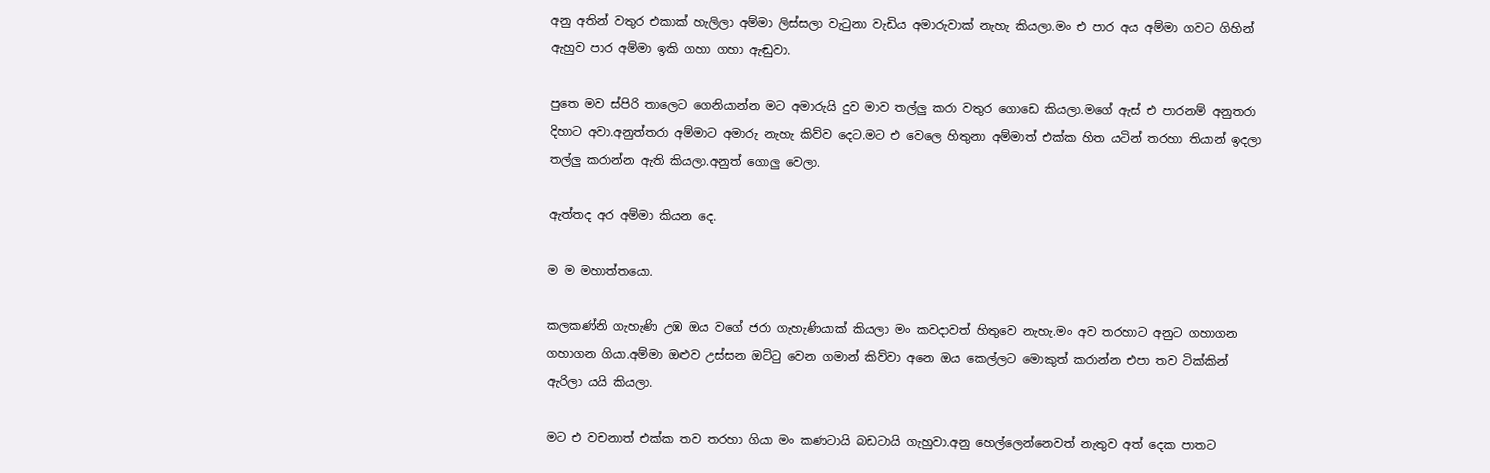අනු අතින් වතුර එකාක් හැලිලා අම්මා ලිස්සලා වැටුනා වැඩිය අමාරුවාක් නැහැ කියලා.මං එ පාර අය අම්මා ගවට ගිහින් ඇහුව පාර අම්මා ඉකි ගහා ගහා ඇඬුවා.

පුතෙ මව ස්පිරි තාලෙට ගෙනියාන්න මට අමාරුයි දුව මාව තල්ලු කරා වතුර ගොඩෙ කියලා.මගේ ඇස් එ පාරනම් අනුතරා දිහාට අවා.අනුත්තරා අම්මාට අමාරු නැහැ කිව්ව දෙට.මට එ වෙලෙ හිතුනා අම්මාත් එක්ක හිත යටින් තරහා තියාන් ඉදලා තල්ලු කරාන්න ඇති කියලා.අනුත් ගොලු වෙලා.

ඇත්තද අර අම්මා කියන දෙ.

ම ම මහාත්තයො.

කලකණ්නි ගැහැණි උඹ ඔය වගේ ජරා ගැහැණියාක් කියලා මං කවදාවත් හිතුවෙ නැහැ.මං අව තරහාට අනුට ගහාගන ගහාගන ගියා.අම්මා ඔළුව උස්සන ඔට්ටු වෙන ගමාන් කිව්වා අනෙ ඔය කෙල්ලට මොකුත් කරාන්න එපා තව ටික්කින් ඇරිලා යයි කියලා.

මට එ වචනාත් එක්ක තව තරහා ගියා මං කණටායි බඩටායි ගැහුවා.අනු හෙල්ලෙන්නෙවත් නැතුව අත් දෙක පාතට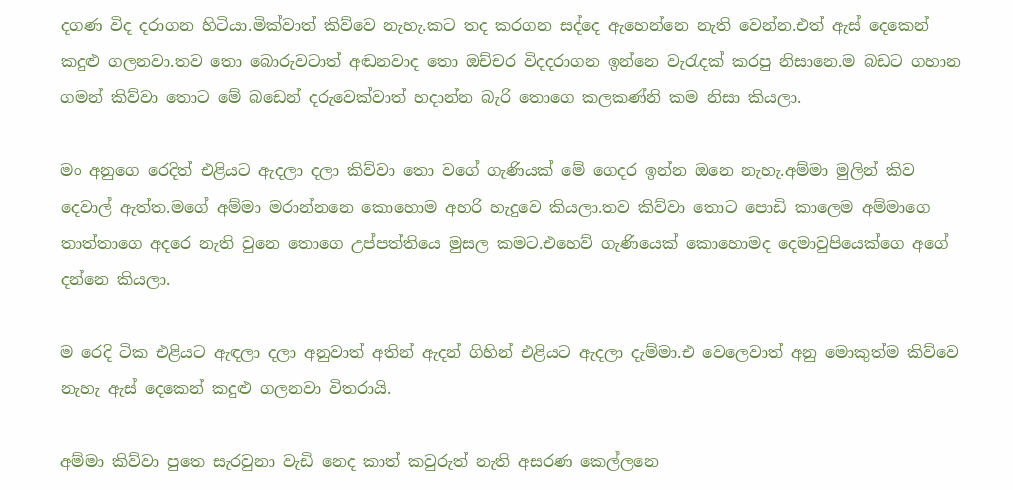දගණ විද දරාගන හිටියා.මික්වාත් කිව්වෙ නැහැ.කට තද කරගන සද්දෙ ඇහෙන්නෙ නැති වෙන්න.එත් ඇස් දෙකෙන් කදුළු ගලනවා.තව තො බොරුවටාත් අඬනවාද තො ඔච්චර විදදරාගන ඉන්නෙ වැරැදක් කරපු නිසානෙ.ම බඩට ගහාන ගමන් කිව්වා තොට මේ බඩෙන් දරුවෙක්වාත් හදාන්න බැරි තොගෙ කලකණ්නි කම නිසා කියලා.

මං අනුගෙ රෙදිත් එළියට ඇදලා දලා කිව්වා තො වගේ ගැණියක් මේ ගෙදර ඉන්න ඔනෙ නැහැ.අම්මා මුලින් කිව දෙවාල් ඇත්ත.මගේ අම්මා මරාන්නනෙ කොහොම අහරි හැදුවෙ කියලා.තව කිව්වා තොට පොඩි කාලෙම අම්මාගෙ තාත්තාගෙ අදරෙ නැති වුනෙ තොගෙ උප්පත්තියෙ මුසල කමට.එහෙව් ගැණියෙක් කොහොමද දෙමාවුපියෙක්ගෙ අගේ දන්නෙ කියලා.

ම රෙදි ටික එළියට ඇඳලා දලා අනුවාත් අතින් ඇදන් ගිහින් එළියට ඇදලා දැම්මා.එ වෙලෙවාත් අනු මොකුත්ම කිව්වෙ නැහැ ඇස් දෙකෙන් කදුළු ගලනවා විතරායි.

අම්මා කිව්වා පුතෙ සැරවුනා වැඩි නෙද කාත් කවුරුත් නැති අසරණ කෙල්ලනෙ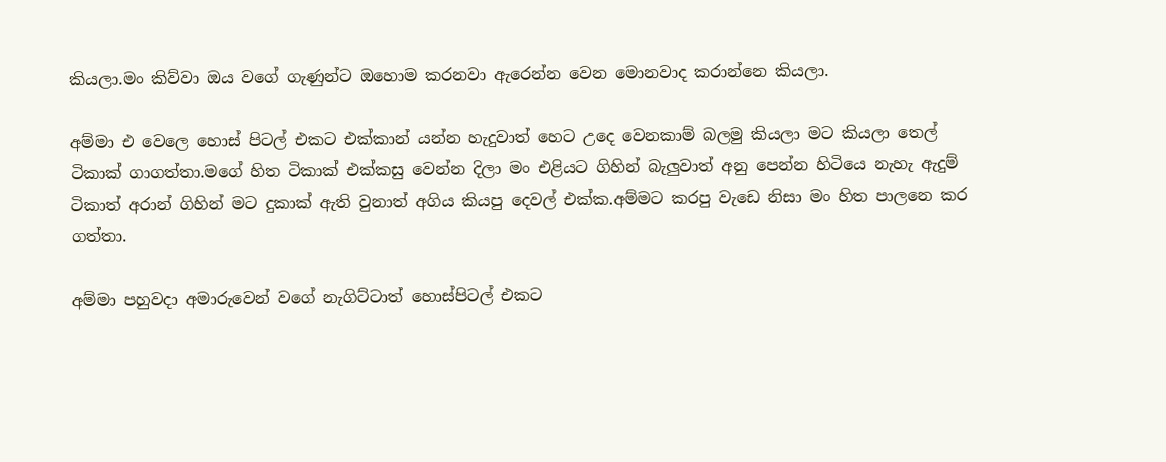කියලා.මං කිව්වා ඔය වගේ ගැණුන්ට ඔහොම කරනවා ඇරෙන්න වෙන මොනවාද කරාන්නෙ කියලා.

අම්මා එ වෙලෙ හොස් පිටල් එකට එක්කාන් යන්න හැදුවාත් හෙට උදෙ වෙනකාම් බලමු කියලා මට කියලා තෙල් ටිකාක් ගාගත්තා.මගේ හිත ටිකාක් එක්කසු වෙන්න දිලා මං එළියට ගිහින් බැලුවාත් අනු පෙන්න හිටියෙ නැහැ ඇදුම් ටිකාත් අරාන් ගිහින් මට දුකාක් ඇති වුනාත් අගිය කියපු දෙවල් එක්ක.අම්මට කරපු වැඩෙ නිසා මං හිත පාලනෙ කර ගත්තා.

අම්මා පහුවදා අමාරුවෙන් වගේ නැගිට්ටාත් හොස්පිටල් එකට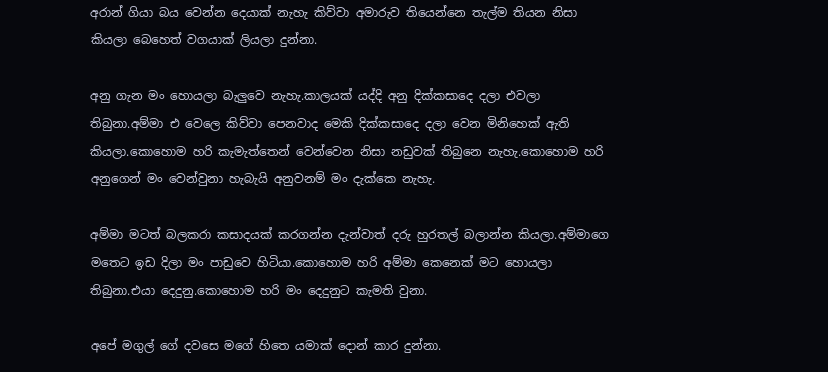අරාන් ගියා බය වෙන්න දෙයාක් නැහැ කිව්වා අමාරුව තියෙන්නෙ තැල්ම තියන නිසා කියලා බෙහෙත් වගයාක් ලියලා දුන්නා.

අනු ගැන මං හොයලා බැලුවෙ නැහැ.කාලයක් යද්දි අනු දික්කසාදෙ දලා එවලා තිබුනා.අම්මා එ වෙලෙ කිව්වා පෙනවාද මෙකි දික්කසාදෙ දලා වෙන මිනිහෙක් ඇති කියලා.කොහොම හරි කැමැත්තෙන් වෙන්වෙන නිසා නඩුවක් තිබුනෙ නැහැ.කොහොම හරි අනුගෙන් මං වෙන්වුනා හැබැයි අනුවනම් මං දැක්කෙ නැහැ.

අම්මා මටත් බලකරා කසාදයක් කරගන්න දැන්වාත් දරු හුරතල් බලාන්න කියලා.අම්මාගෙ මතෙට ඉඩ දිලා මං පාඩුවෙ හිටියා.කොහොම හරි අම්මා කෙනෙක් මට හොයලා තිබුනා.එයා දෙදුනු.කොහොම හරි මං දෙදුනුට කැමති වුනා.

අපේ මගුල් ගේ දවසෙ මගේ හිතෙ යමාක් දොන් කාර දුන්නා.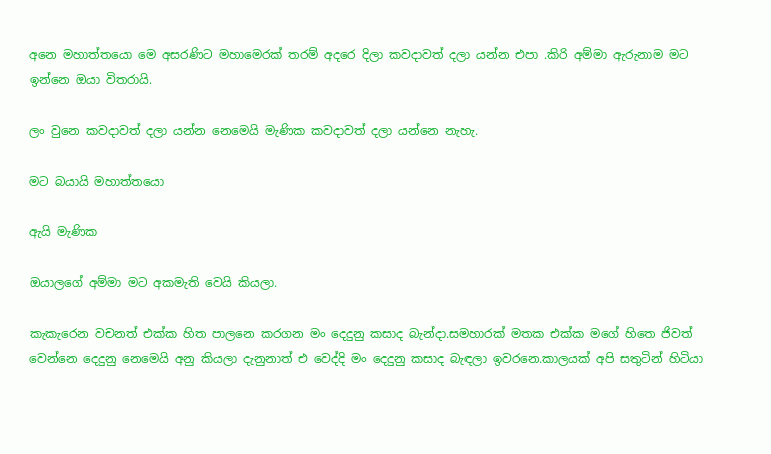අනෙ මහාත්තයො මෙ අසරණිට මහාමෙරක් තරම් අදරෙ දිලා කවදාවත් දලා යන්න එපා .කිරි අම්මා ඇරුනාම මට ඉන්නෙ ඔයා විතරායි.

ලං වුනෙ කවදාවත් දලා යන්න නෙමෙයි මැණික කවදාවත් දලා යන්නෙ නැහැ.

මට බයායි මහාත්තයො

ඇයි මැණික

ඔයාලගේ අම්මා මට අකමැති වෙයි කියලා.

කැකැරෙන වචනත් එක්ක හිත පාලනෙ කරගන මං දෙදුනු කසාද බැන්දා.සමහාරක් මතක එක්ක මගේ හිතෙ ජිවත් වෙන්නෙ දෙදුනු නෙමෙයි අනු කියලා දැනුනාත් එ වෙද්දි මං දෙදුනු කසාද බැඳලා ඉවරනෙ.කාලයක් අපි සතුටින් හිටියා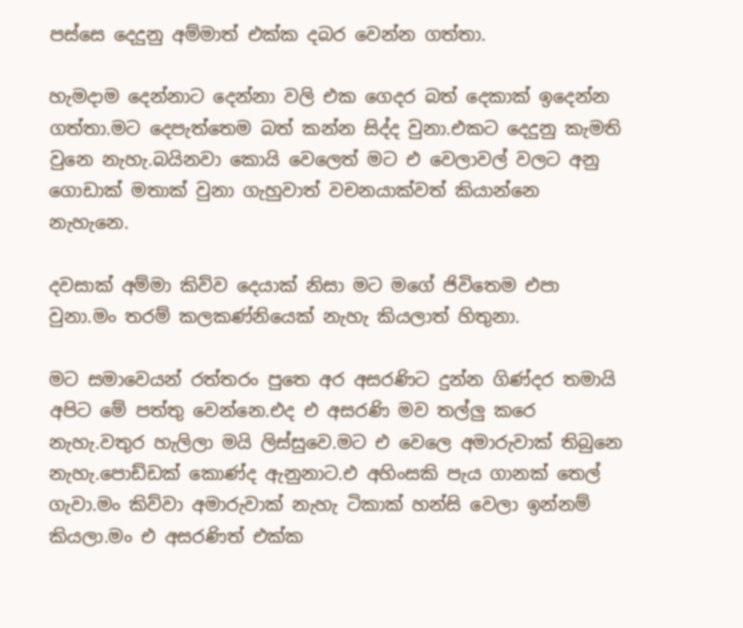පස්සෙ දෙදුනු අම්මාත් එක්ක දබර වෙන්න ගත්තා.

හැමදාම දෙන්නාට දෙන්නා වලි එක ගෙදර බත් දෙකාක් ඉදෙන්න ගත්‍තා.මට දෙපැත්තෙම බත් කන්න සිද්ද වුනා.එකට දෙදුනු කැමති වුනෙ නැහැ.බයිනවා කොයි වෙලෙත් මට එ වෙලාවල් වලට අනු ගොඩාක් මතාක් වුනා ගැහුවාත් වචනයාක්වත් කියාන්නෙ නැහැනෙ.

දවසාක් අම්මා කිව්ව දෙයාක් නිසා මට මගේ ජිවිතෙම එපා වුනා.මං තරම් කලකණ්නියෙක් නැහැ කියලාත් හිතුනා.

මට සමාවෙයන් රත්තරං පුතෙ අර අසරණිට දුන්න ගිණ්දර තමායි අපිට මේ පත්තු වෙන්නෙ.එද එ අසරණි මව තල්ලු කරෙ නැහැ.වතුර හැලිලා මයි ලිස්සුවෙ.මට එ වෙලෙ අමාරුවාක් තිබුනෙ නැහැ.පොඩ්ඩක් කොණ්ද ඇනුනාට.එ අහිංසකි පැය ගානක් තෙල් ගැවා.මං කිව්වා අමාරුවාක් නැහැ ටිකාක් හන්සි වෙලා ඉන්නම් කියලා.මං එ අසරණිත් එක්ක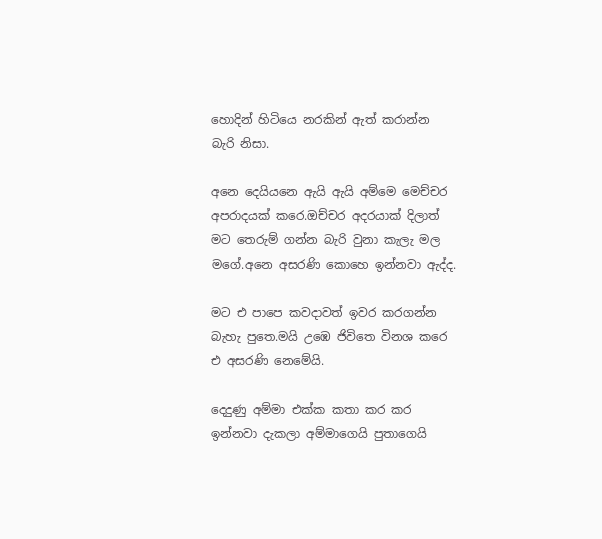හොදින් හිටියෙ නරකින් ඇත් කරාන්න බැරි නිසා.

අනෙ දෙයියනෙ ඇයි ඇයි අම්මෙ මෙච්චර අපරාදයක් කරෙ.ඔච්චර අදරයාක් දිලාත් මට තෙරුම් ගන්න බැරි වුනා කැලැ මල මගේ.අනෙ අසරණි කොහෙ ඉන්නවා ඇද්ද.

මට එ පාපෙ කවදාවත් ඉවර කරගන්න බැහැ පුතෙ.මයි උඹෙ ජිවිතෙ විනශ කරෙ එ අසරණි නෙමේයි.

දෙදුණු අම්මා එක්ක කතා කර කර ඉන්නවා දැකලා අම්මාගෙයි පුතාගෙයි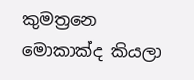කුමත්‍රනෙ මොකාක්ද කියලා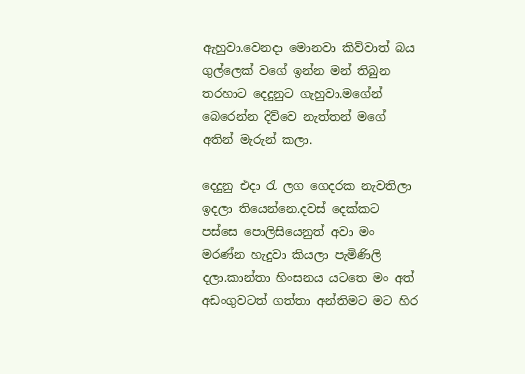ඇහුවා.වෙනදා මොනවා කිව්වාත් බය ගුල්ලෙක් වගේ ඉන්න මන් තිබුන තරහාට දෙදුනුට ගැහුවා.මගේන් බෙරෙන්න දිව්වෙ නැත්තන් මගේ අතින් මැරුන් කලා.

දෙදුනු එදා රැ ලග ගෙදරක නැවතිලා ඉදලා තියෙන්නෙ.දවස් දෙක්කට පස්සෙ පොලිසියෙනුත් අවා මං මරණ්න හැදුවා කියලා පැමිණිලි දලා.කාන්තා හිංසනය යටතෙ මං අත් අඩංගුවටත් ගත්තා අන්තිමට මට හිර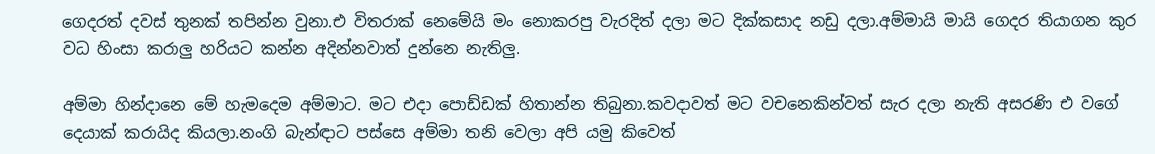ගෙදරත් දවස් තුනක් තපින්න වුනා.එ විතරාක් නෙමේයි මං නොකරපු වැරදිත් දලා මට දික්කසාද නඩු දලා.අම්මායි මායි ගෙදර තියාගන කුර වධ හිංසා කරාලු හරියට කන්න අදින්නවාත් දුන්නෙ නැතිලු.

අම්මා හින්දානෙ මේ හැමදෙම අම්මාට. මට එදා පොඩ්ඩක් හිතාන්න තිබුනා.කවදාවත් මට වචනෙකින්වත් සැර දලා නැති අසරණි එ වගේ දෙයාක් කරායිද කියලා.නංගි බැන්ඳාට පස්සෙ අම්මා තනි වෙලා අපි යමු කිවෙත්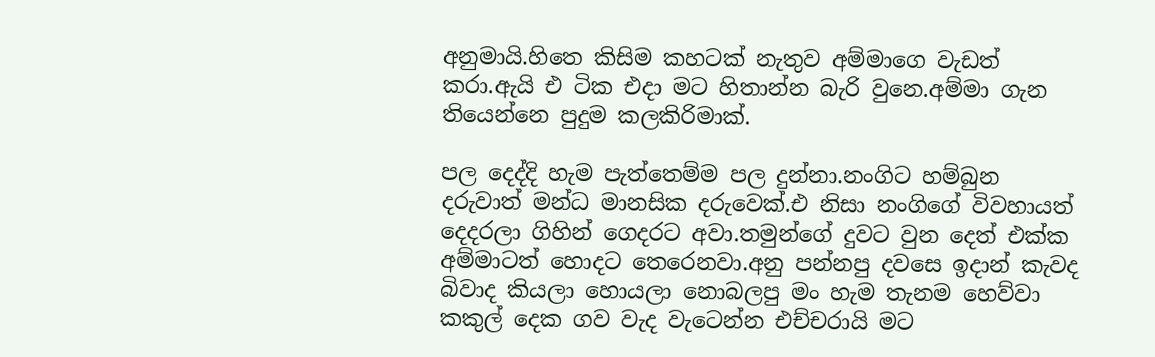අනුමායි.හිතෙ කිසිම කහටක් නැතුව අම්මාගෙ වැඩත් කරා.ඇයි එ ටික එදා මට හිතාන්න බැරි වුනෙ.අම්මා ගැන තියෙන්නෙ පුදුම කලකිරිමාක්.

පල දෙද්දි හැම පැත්තෙම්ම පල දුන්නා.නංගිට හම්බුන දරුවාත් මන්ධ මානසික දරුවෙක්.එ නිසා නංගිගේ විවහායත් දෙදරලා ගිහින් ගෙදරට අවා.තමුන්ගේ දුවට වුන දෙත් එක්ක අම්මාටත් හොදට තෙරෙනවා.අනු පන්නපු දවසෙ ඉදාන් කැවද බිවාද කියලා හොයලා නොබලපු මං හැම තැනම හෙව්වා කකුල් දෙක ගව වැද වැටෙන්න එච්චරායි මට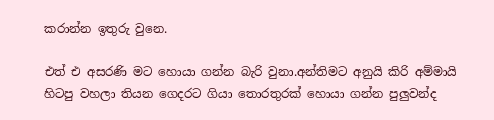කරාන්න ඉතුරු වුනෙ.

එත් එ අසරණි මට හොයා ගන්න බැරි වුනා.අන්තිමට අනුයි කිරි අම්මායි හිටපු වහලා තියන ගෙදරට ගියා තොරතුරක් හොයා ගන්න පුලුවන්ද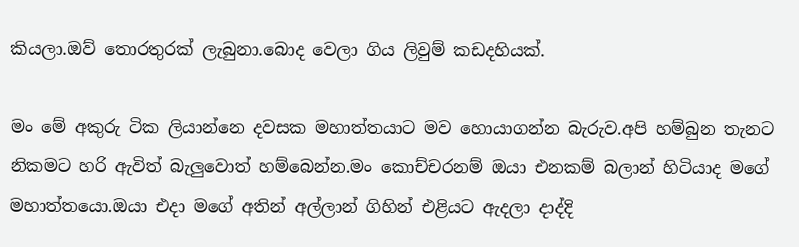කියලා.ඔව් තොරතුරක් ලැබුනා.බොද වෙලා ගිය ලිවුම් කඩදහියක්.

මං මේ අකුරු ටික ලියාන්නෙ දවසක මහාත්තයාට මව හොයාගන්න බැරුව.අපි හම්බුන තැනට නිකමට හරි ඇවිත් බැලුවොත් හම්බෙන්න.මං කොච්චරනම් ඔයා එනකම් බලාන් හිටියාද මගේ මහාත්තයො.ඔයා එදා මගේ අතින් අල්ලාන් ගිහින් එළියට ඇදලා දාද්දි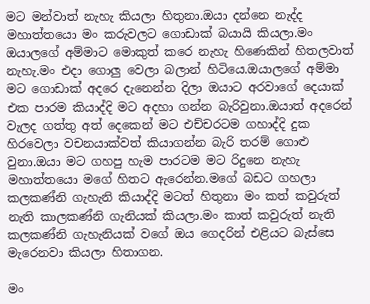මට මන්වාත් නැහැ කියලා හිතුනා.ඔයා දන්නෙ නැද්ද මහාත්තයො මං කරුවලට ගොඩාක් බයායි කියලා.මං ඔයාලගේ අම්මාට මොකුත් කරෙ නැහැ හිණෙකින් හිතලවාත් නැහැ.මං එදා ගොලු වෙලා බලාන් හිටියෙ.ඔයාලගේ අම්මා මට ගොඩාක් අදරෙ දැනෙන්න දිලා ඔයාට අරවාගේ දෙයාක් එක පාරම කියාද්දි මට අදහා ගන්න බැරිවුනා.ඔයාත් අදරෙන් වැලද ගත්තු අත් දෙකෙන් මට එච්චරටම ගහාද්දි දුක හිරවෙලා වචනයාක්වත් කියාගන්න බැරි තරම් ගොළු වුනා.ඔයා මට ගහපු හැම පාරටම මට රිදුනෙ නැහැ මහාත්තයො මගේ හිතට ඇරෙන්න.මගේ බඩට ගහලා කලකණ්නි ගැහැනි කියාද්දි මටත් හිතුනා මං කත් කවුරුත් නැති කාලකණ්නි ගැනියක් කියලා.මං කාත් කවුරුත් නැති කලකණ්නි ගැහැනියක් වගේ ඔය ගෙදරින් එළියට බැස්සෙ මැරෙනවා කියලා හිතාගන.

මං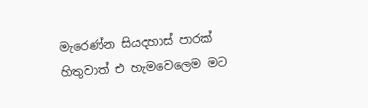මැරෙණ්න සියදහාස් පාරක් හිතුවාත් එ හැමවෙලෙම මට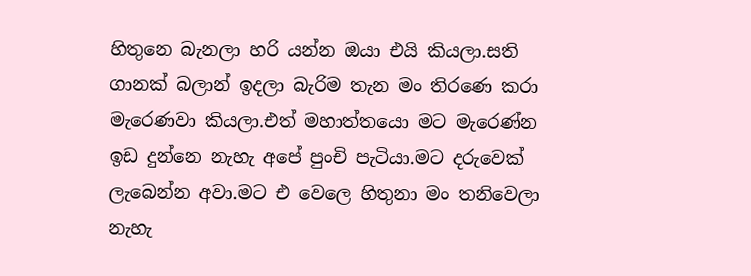හිතුනෙ බැනලා හරි යන්න ඔයා එයි කියලා.සති ගානක් බලාන් ඉදලා බැරිම තැන මං තිරණෙ කරා මැරෙණවා කියලා.එත් මහාත්තයො මට මැරෙණ්න ඉඩ දුන්නෙ නැහැ අපේ පුංචි පැටියා.මට දරුවෙක් ලැබෙන්න අවා.මට එ වෙලෙ හිතුනා මං තනිවෙලා නැහැ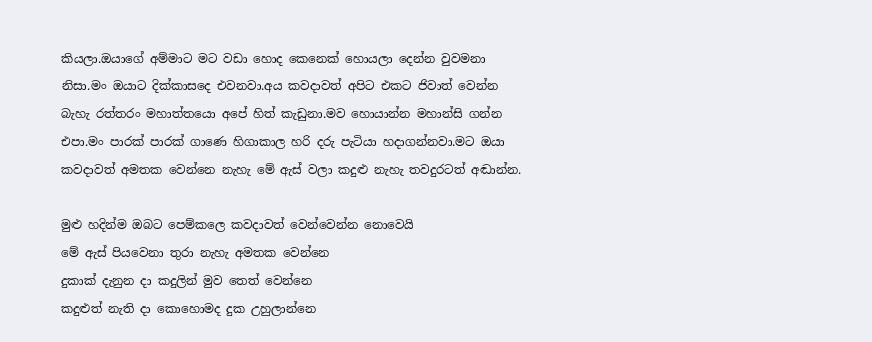කියලා.ඔයාගේ අම්මාට මට වඩා හොද කෙනෙක් හොයලා දෙන්න වුවමනා නිසා.මං ඔයාට දික්කාසදෙ එවනවා.අය කවදාවත් අපිට එකට ජිවාත් වෙන්න බැහැ රත්තරං මහාත්තයො අපේ හිත් කැඩුනා.මව හොයාන්න මහාන්සි ගන්න එපා.මං පාරක් පාරක් ගාණෙ හිගාකාල හරි දරු පැටියා හදාගන්නවා.මට ඔයා කවදාවත් අමතක වෙන්නෙ නැහැ මේ ඇස් වලා කදුළු නැහැ තවදුරටත් අඬාන්න.

මුළු හදින්ම ඔබට පෙම්කලෙ කවදාවත් වෙන්වෙන්න නොවෙයි
මේ ඇස් පියවෙනා තුරා නැහැ අමතක වෙන්නෙ
දුකාක් දැනුන දා කදුලින් මුව තෙත් වෙන්නෙ
කදුළුත් නැති දා කොහොමද දුක උහුලාන්නෙ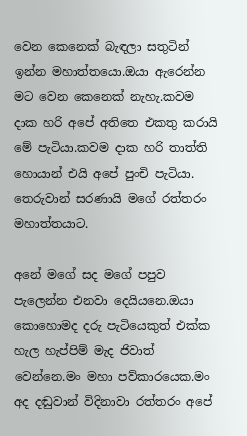වෙන කෙනෙක් බැඳලා සතුටින් ඉන්න මහාත්තයො.ඔයා ඇරෙන්න මට වෙන කෙනෙක් නැහැ.කවම දාක හරි අපේ අතිතෙ එකතු කරායි මේ පැටියා.කවම දාක හරි තාත්ති හොයාන් එයි අපේ පුංචි පැටියා.
තෙරුවාන් සරණායි මගේ රත්තරං මහාත්තයාට.

අනේ මගේ සද මගේ පපුව පැලෙන්න එනවා දෙයියනෙ.ඔයා කොහොමද දරු පැටියෙකුත් එක්ක හැල හැප්පිම් මැද ජිවාත් වෙන්නෙ.මං මහා පව්කාරයෙක.මං අද දඬුවාන් විදිනාවා රත්තරං අපේ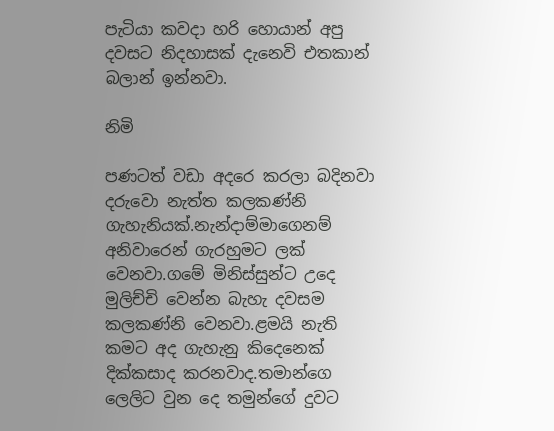පැටියා කවදා හරි හොයාන් අපු දවසට නිදහාසක් දැනෙවි එතකාන් බලාන් ඉන්නවා.

නිමි

පණටත් වඩා අදරෙ කරලා බදිනවා දරුවො නැත්ත කලකණ්නි ගැහැනියක්.නැන්දාම්මාගෙනම් අනිවාරෙන් ගැරහුමට ලක් වෙනවා.ගමේ මිනිස්සුන්ට උදෙ මුලිච්චි වෙන්න බැහැ දවසම කලකණ්නි වෙනවා.ළමයි නැති කමට අද ගැහැනු කිදෙනෙක් දික්කසාද කරනවාද.තමාන්ගෙ ලෙලිට වුන දෙ තමුන්ගේ දුවට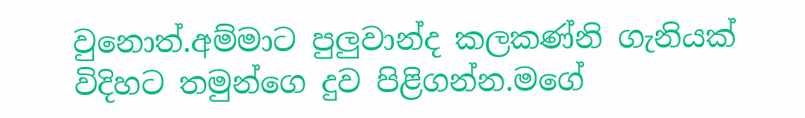වුනොත්.අම්මාට පුලුවාන්ද කලකණ්නි ගැනියක් විදිහට තමුන්ගෙ දුව පිළිගන්න.මගේ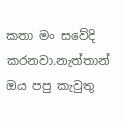කතා මං සවේදි කරනවා.නැත්තාන් ඔය පපු කැවුතු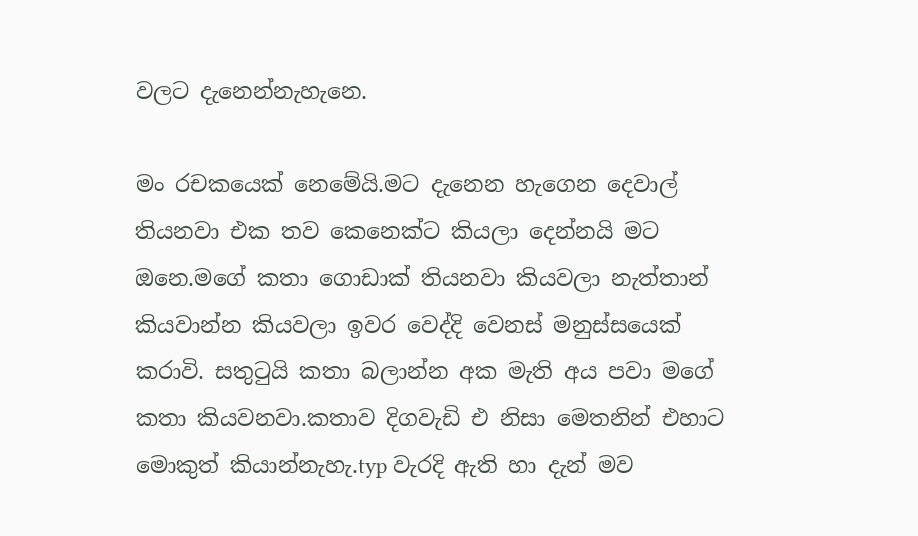වලට දැනෙන්නැහැනෙ.

මං රචකයෙක් නෙමේයි.මට දැනෙන හැගෙන දෙවාල් තියනවා එක තව කෙනෙක්ට කියලා දෙන්නයි මට ඔනෙ.මගේ කතා ගොඩාක් තියනවා කියවලා නැත්තාන් කියවාන්න කියවලා ඉවර වෙද්දි වෙනස් මනුස්සයෙක් කරාවි. සතුටුයි කතා බලාන්න අක මැති අය පවා මගේ කතා කියවනවා.කතාව දිගවැඩි එ නිසා මෙතනින් එහාට මොකුත් කියාන්නැහැ.typ වැරදි ඇති හා දැන් මව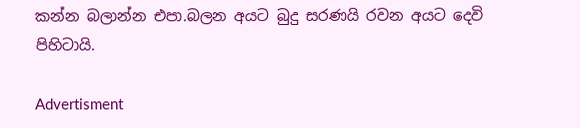කන්න බලාන්න එපා.බලන අයට බුදු සරණයි රවන අයට දෙවි පිහිටායි.

Advertisment